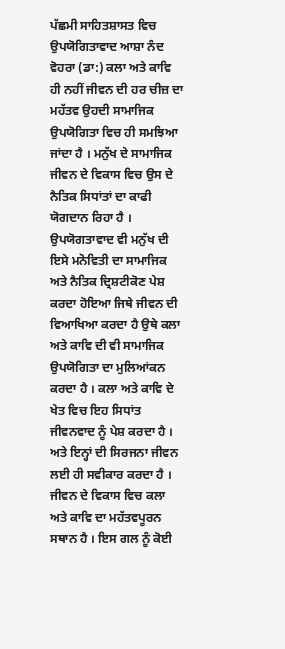ਪੱਛਮੀ ਸਾਹਿਤਸ਼ਾਸਤ ਵਿਚ ਉਪਯੋਗਿਤਾਵਾਦ ਆਸ਼ਾ ਨੰਦ ਵੋਹਰਾ (ਡਾ:) ਕਲਾ ਅਤੇ ਕਾਵਿ ਹੀ ਨਹੀਂ ਜੀਵਨ ਦੀ ਹਰ ਚੀਜ਼ ਦਾ ਮਹੱਤਵ ਉਹਦੀ ਸਾਮਾਜਿਕ ਉਪਯੋਗਿਤਾ ਵਿਚ ਹੀ ਸਮਝਿਆ ਜਾਂਦਾ ਹੈ । ਮਨੁੱਖ ਦੇ ਸਾਮਾਜਿਕ ਜੀਵਨ ਦੇ ਵਿਕਾਸ ਵਿਚ ਉਸ ਦੇ ਨੈਤਿਕ ਸਿਧਾਂਤਾਂ ਦਾ ਕਾਫੀ ਯੋਗਦਾਨ ਰਿਹਾ ਹੈ । ਉਪਯੋਗਤਾਵਾਦ ਵੀ ਮਨੁੱਖ ਦੀ ਇਸੇ ਮਨੋਵਿਤੀ ਦਾ ਸਾਮਾਜਿਕ ਅਤੇ ਨੈਤਿਕ ਦ੍ਰਿਸ਼ਟੀਕੋਣ ਪੇਸ਼ ਕਰਦਾ ਹੋਇਆ ਜਿਥੇ ਜੀਵਨ ਦੀ ਵਿਆਖਿਆ ਕਰਦਾ ਹੈ ਉਥੇ ਕਲਾ ਅਤੇ ਕਾਵਿ ਦੀ ਵੀ ਸਾਮਾਜਿਕ ਉਪਯੋਗਿਤਾ ਦਾ ਮੁਲਿਆਂਕਨ ਕਰਦਾ ਹੈ । ਕਲਾ ਅਤੇ ਕਾਵਿ ਦੇ ਖੇਤ ਵਿਚ ਇਹ ਸਿਧਾਂਤ ਜੀਵਨਵਾਦ ਨੂੰ ਪੇਸ਼ ਕਰਦਾ ਹੈ । ਅਤੇ ਇਨ੍ਹਾਂ ਦੀ ਸਿਰਜਨਾ ਜੀਵਨ ਲਈ ਹੀ ਸਵੀਕਾਰ ਕਰਦਾ ਹੈ । ਜੀਵਨ ਦੇ ਵਿਕਾਸ ਵਿਚ ਕਲਾ ਅਤੇ ਕਾਵਿ ਦਾ ਮਹੱਤਵਪੂਰਨ ਸਥਾਨ ਹੈ । ਇਸ ਗਲ ਨੂੰ ਕੋਈ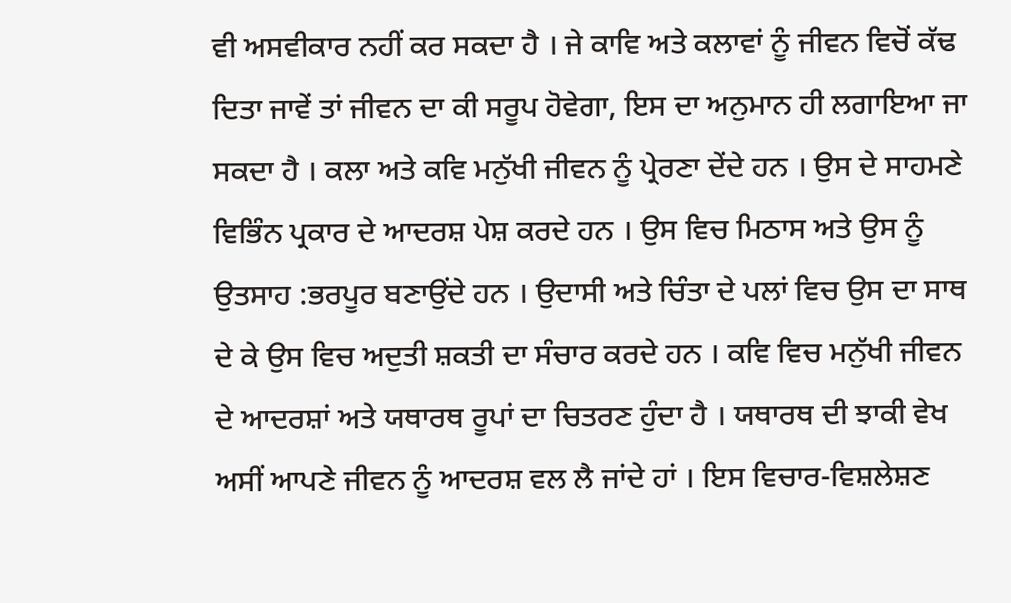ਵੀ ਅਸਵੀਕਾਰ ਨਹੀਂ ਕਰ ਸਕਦਾ ਹੈ । ਜੇ ਕਾਵਿ ਅਤੇ ਕਲਾਵਾਂ ਨੂੰ ਜੀਵਨ ਵਿਚੋਂ ਕੱਢ ਦਿਤਾ ਜਾਵੇਂ ਤਾਂ ਜੀਵਨ ਦਾ ਕੀ ਸਰੂਪ ਹੋਵੇਗਾ, ਇਸ ਦਾ ਅਨੁਮਾਨ ਹੀ ਲਗਾਇਆ ਜਾ ਸਕਦਾ ਹੈ । ਕਲਾ ਅਤੇ ਕਵਿ ਮਨੁੱਖੀ ਜੀਵਨ ਨੂੰ ਪ੍ਰੇਰਣਾ ਦੇਂਦੇ ਹਨ । ਉਸ ਦੇ ਸਾਹਮਣੇ ਵਿਭਿੰਨ ਪ੍ਰਕਾਰ ਦੇ ਆਦਰਸ਼ ਪੇਸ਼ ਕਰਦੇ ਹਨ । ਉਸ ਵਿਚ ਮਿਠਾਸ ਅਤੇ ਉਸ ਨੂੰ ਉਤਸਾਹ :ਭਰਪੂਰ ਬਣਾਉਂਦੇ ਹਨ । ਉਦਾਸੀ ਅਤੇ ਚਿੰਤਾ ਦੇ ਪਲਾਂ ਵਿਚ ਉਸ ਦਾ ਸਾਥ ਦੇ ਕੇ ਉਸ ਵਿਚ ਅਦੁਤੀ ਸ਼ਕਤੀ ਦਾ ਸੰਚਾਰ ਕਰਦੇ ਹਨ । ਕਵਿ ਵਿਚ ਮਨੁੱਖੀ ਜੀਵਨ ਦੇ ਆਦਰਸ਼ਾਂ ਅਤੇ ਯਥਾਰਥ ਰੂਪਾਂ ਦਾ ਚਿਤਰਣ ਹੁੰਦਾ ਹੈ । ਯਥਾਰਥ ਦੀ ਝਾਕੀ ਵੇਖ ਅਸੀਂ ਆਪਣੇ ਜੀਵਨ ਨੂੰ ਆਦਰਸ਼ ਵਲ ਲੈ ਜਾਂਦੇ ਹਾਂ । ਇਸ ਵਿਚਾਰ-ਵਿਸ਼ਲੇਸ਼ਣ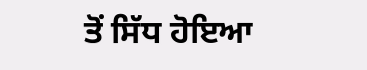ਤੋਂ ਸਿੱਧ ਹੋਇਆ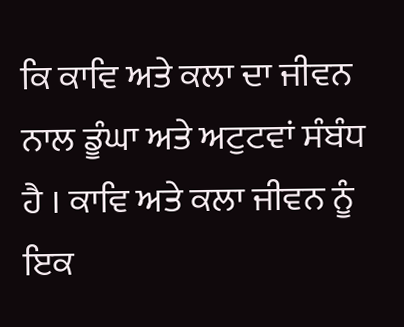ਕਿ ਕਾਵਿ ਅਤੇ ਕਲਾ ਦਾ ਜੀਵਨ ਨਾਲ ਡੂੰਘਾ ਅਤੇ ਅਟੁਟਵਾਂ ਸੰਬੰਧ ਹੈ । ਕਾਵਿ ਅਤੇ ਕਲਾ ਜੀਵਨ ਨੂੰ ਇਕ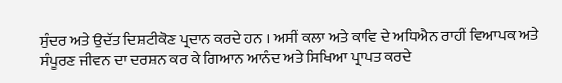ਸੁੰਦਰ ਅਤੇ ਉਦੱਤ ਦਿਸ਼ਟੀਕੋਣ ਪ੍ਰਦਾਨ ਕਰਦੇ ਹਨ । ਅਸੀਂ ਕਲਾ ਅਤੇ ਕਾਵਿ ਦੇ ਅਧਿਐਨ ਰਾਹੀਂ ਵਿਆਪਕ ਅਤੇ ਸੰਪੂਰਣ ਜੀਵਨ ਦਾ ਦਰਸ਼ਨ ਕਰ ਕੇ ਗਿਆਨ ਆਨੰਦ ਅਤੇ ਸਿਖਿਆ ਪ੍ਰਾਪਤ ਕਰਦੇ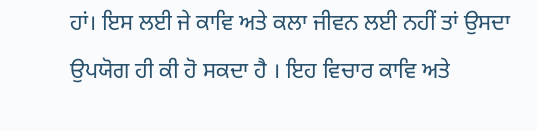ਹਾਂ। ਇਸ ਲਈ ਜੇ ਕਾਵਿ ਅਤੇ ਕਲਾ ਜੀਵਨ ਲਈ ਨਹੀਂ ਤਾਂ ਉਸਦਾ ਉਪਯੋਗ ਹੀ ਕੀ ਹੋ ਸਕਦਾ ਹੈ । ਇਹ ਵਿਚਾਰ ਕਾਵਿ ਅਤੇ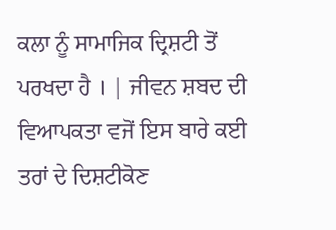ਕਲਾ ਨੂੰ ਸਾਮਾਜਿਕ ਦ੍ਰਿਸ਼ਟੀ ਤੋਂ ਪਰਖਦਾ ਹੈ । | ਜੀਵਨ ਸ਼ਬਦ ਦੀ ਵਿਆਪਕਤਾ ਵਜੋਂ ਇਸ ਬਾਰੇ ਕਈ ਤਰਾਂ ਦੇ ਦਿਸ਼ਟੀਕੋਣ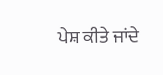ਪੇਸ਼ ਕੀਤੇ ਜਾਂਦੇ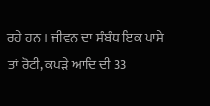ਰਹੇ ਹਨ । ਜੀਵਨ ਦਾ ਸੰਬੰਧ ਇਕ ਪਾਸੇ ਤਾਂ ਰੋਟੀ, ਕਪੜੇ ਆਦਿ ਦੀ 33